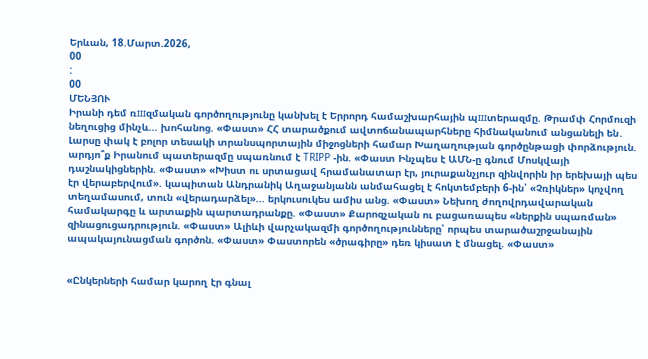Երևան, 18.Մարտ.2026,
00
:
00
ՄԵՆՅՈՒ
Իրանի դեմ ռшզմական գործողությունը կանխել է Երրորդ համաշխարհային պшտերազմը. Թրամփ Հորմուզի նեղուցից մինչև... խոհանոց. «Փաստ» ՀՀ տարածքում ավտոճանապարհները հիմնականում անցանելի են․ Լարսը փակ է բոլոր տեսակի տրանսպորտային միջոցների համար Խաղաղության գործընթացի փորձություն. արդյո՞ք Իրանում պատերազմը սպառնում է TRIPP -ին. «Փաստ Ինչպես է ԱՄՆ-ը գնում Մոսկվայի դաշնակիցներին. «Փաստ» «Խիստ ու սրտացավ հրամանատար էր, յուրաքանչյուր զինվորին իր երեխայի պես էր վերաբերվում». կապիտան Անդրանիկ Աղաջանյանն անմահացել է հոկտեմբերի 6-ին՝ «Չռիկներ» կոչվող տեղամասում, տուն «վերադարձել»... երկուսուկես ամիս անց. «Փաստ» Նեխող ժողովրդավարական համակարգը և արտաքին պարտադրանքը. «Փաստ» Քարոզչական ու բացառապես «ներքին սպառման» զինացուցադրություն. «Փաստ» Ալիևի վարչակազմի գործողությունները՝ որպես տարածաշրջանային ապակայունացման գործոն. «Փաստ» Փաստորեն «ծրագիրը» դեռ կիսատ է մնացել. «Փաստ»


«Ընկերների համար կարող էր գնալ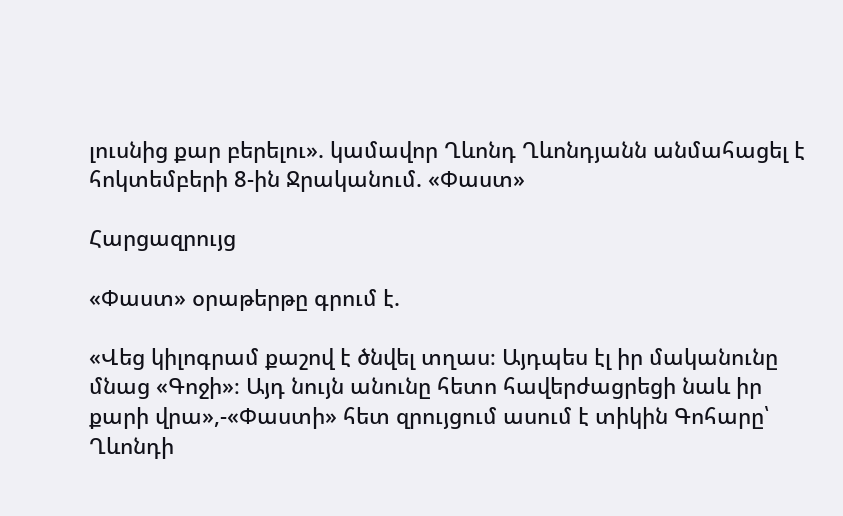լուսնից քար բերելու». կամավոր Ղևոնդ Ղևոնդյանն անմահացել է հոկտեմբերի 8-ին Ջրականում. «Փաստ»

Հարցազրույց

«Փաստ» օրաթերթը գրում է.

«Վեց կիլոգրամ քաշով է ծնվել տղաս։ Այդպես էլ իր մականունը մնաց «Գոջի»։ Այդ նույն անունը հետո հավերժացրեցի նաև իր քարի վրա»,-«Փաստի» հետ զրույցում ասում է տիկին Գոհարը՝ Ղևոնդի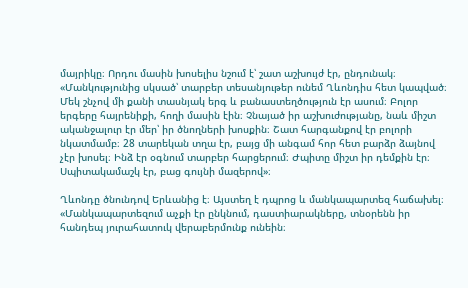մայրիկը։ Որդու մասին խոսելիս նշում է՝ շատ աշխույժ էր, ընդունակ։ «Մանկությունից սկսած՝ տարբեր տեսանյութեր ունեմ Ղևոնդիս հետ կապված։ Մեկ շնչով մի քանի տասնյակ երգ և բանաստեղծություն էր ասում։ Բոլոր երգերը հայրենիքի, հողի մասին էին։ Չնայած իր աշխուժությանը, նաև միշտ ականջալուր էր մեր՝ իր ծնողների խոսքին։ Շատ հարգանքով էր բոլորի նկատմամբ։ 28 տարեկան տղա էր, բայց մի անգամ հոր հետ բարձր ձայնով չէր խոսել։ Ինձ էր օգնում տարբեր հարցերում։ Ժպիտը միշտ իր դեմքին էր։ Սպիտակամաշկ էր, բաց գույնի մազերով»։

Ղևոնդը ծնունդով Երևանից է։ Այստեղ է դպրոց և մանկապարտեզ հաճախել։ «Մանկապարտեզում աչքի էր ընկնում, դաստիարակները, տնօրենն իր հանդեպ յուրահատուկ վերաբերմունք ունեին։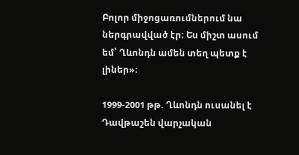Բոլոր միջոցառումներում նա ներգրավված էր։ Ես միշտ ասում եմ՝ Ղևոնդն ամեն տեղ պետք է լիներ»։

1999-2001 թթ. Ղևոնդն ուսանել է Դավթաշեն վարչական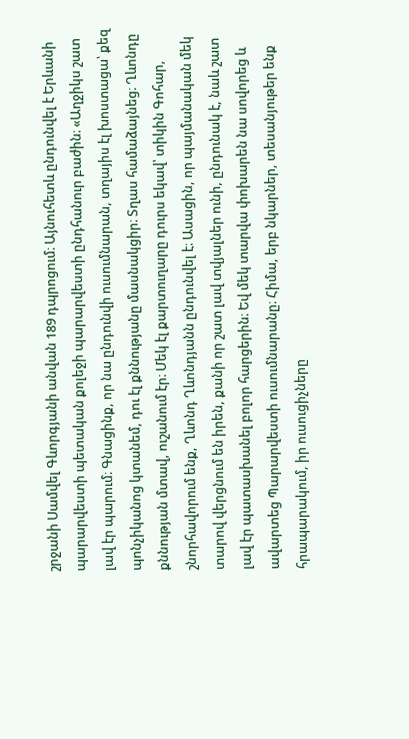շրջանի Սամվել Գևորգյանի անվան 189 դպրոցում։ Այնուհետև ընդունվել է Երևանի պարարվեստի պետական քոլեջի պարարվեստի ընդհանուր բաժին։ «Աղջիկս շատ լավ էր պարում։ Գնացինք, որ նա ընդունվի ուսումնարան, տղայիս էլ խոստացա՝ քեզ պոնչիկանոց կտանեմ, դու էլ քննությանը մասնակցիր։ Տղաս համաձայնեց։ Ղևոնդը քննության մտավ, ուշանում էր։ Մեկ էլ քարտուղարը դուրս եկավ՝ տիկին Գոհար, շնորհավորում ենք, Ղևոնդ Ղևոնդյանն ընդունվել է։ Ասացին, որ պայմանական մեկ տարով վերցնում են իրեն, քանի որ շատ լավ տվյալներ ունի, ընդունակ է, նաև շատ լավ էր պատասխանել բոլոր հարցերին։ Եվ մեկ տարվա փոխարեն նա սովորեց և ավարտեց Պարարվեստի ուսումնարանը։ Հիմա, երբ նկարներ, տեսանյութեր ենք հրապարակում, իր ուսուցիչները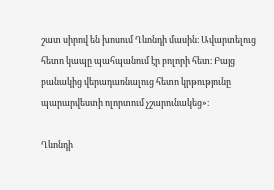շատ սիրով են խոսում Ղևոնդի մասին։ Ավարտելուց հետո կապը պահպանում էր բոլորի հետ։ Բայց բանակից վերադառնալուց հետո կրթությունը պարարվեստի ոլորտում չշարունակեց»։

Ղևոնդի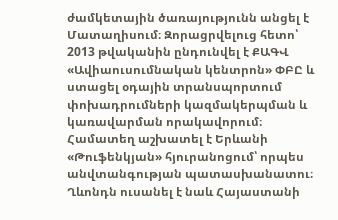ժամկետային ծառայությունն անցել է Մատաղիսում։ Զորացրվելուց հետո՝ 2013 թվականին ընդունվել է ՔԱԳՎ «Ավիաուսումնական կենտրոն» ՓԲԸ և ստացել օդային տրանսպորտում փոխադրումների կազմակերպման և կառավարման որակավորում։ Համատեղ աշխատել է Երևանի «Թուֆենկյան» հյուրանոցում՝ որպես անվտանգության պատասխանատու։ Ղևոնդն ուսանել է նաև Հայաստանի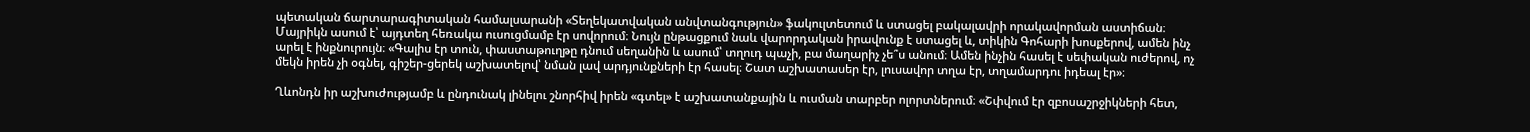պետական ճարտարագիտական համալսարանի «Տեղեկատվական անվտանգություն» ֆակուլտետում և ստացել բակալավրի որակավորման աստիճան։ Մայրիկն ասում է՝ այդտեղ հեռակա ուսուցմամբ էր սովորում։ Նույն ընթացքում նաև վարորդական իրավունք է ստացել և, տիկին Գոհարի խոսքերով, ամեն ինչ արել է ինքնուրույն։ «Գալիս էր տուն, փաստաթուղթը դնում սեղանին և ասում՝ տղուդ պաչի, բա մաղարիչ չե՞ս անում։ Ամեն ինչին հասել է սեփական ուժերով, ոչ մեկն իրեն չի օգնել, գիշեր-ցերեկ աշխատելով՝ նման լավ արդյունքների էր հասել։ Շատ աշխատասեր էր, լուսավոր տղա էր, տղամարդու իդեալ էր»։

Ղևոնդն իր աշխուժությամբ և ընդունակ լինելու շնորհիվ իրեն «գտել» է աշխատանքային և ուսման տարբեր ոլորտներում։ «Շփվում էր զբոսաշրջիկների հետ,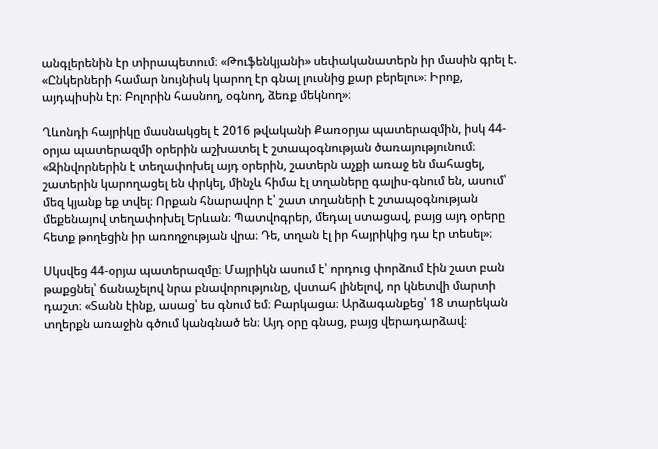անգլերենին էր տիրապետում։ «Թուֆենկյանի» սեփականատերն իր մասին գրել է. «Ընկերների համար նույնիսկ կարող էր գնալ լուսնից քար բերելու»։ Իրոք, այդպիսին էր։ Բոլորին հասնող, օգնող, ձեռք մեկնող»։

Ղևոնդի հայրիկը մասնակցել է 2016 թվականի Քառօրյա պատերազմին, իսկ 44-օրյա պատերազմի օրերին աշխատել է շտապօգնության ծառայությունում։ «Զինվորներին է տեղափոխել այդ օրերին, շատերն աչքի առաջ են մահացել, շատերին կարողացել են փրկել, մինչև հիմա էլ տղաները գալիս-գնում են, ասում՝ մեզ կյանք եք տվել։ Որքան հնարավոր է՝ շատ տղաների է շտապօգնության մեքենայով տեղափոխել Երևան։ Պատվոգրեր, մեդալ ստացավ, բայց այդ օրերը հետք թողեցին իր առողջության վրա։ Դե, տղան էլ իր հայրիկից դա էր տեսել»։

Սկսվեց 44-օրյա պատերազմը։ Մայրիկն ասում է՝ որդուց փորձում էին շատ բան թաքցնել՝ ճանաչելով նրա բնավորությունը, վստահ լինելով, որ կնետվի մարտի դաշտ։ «Տանն էինք, ասաց՝ ես գնում եմ։ Բարկացա։ Արձագանքեց՝ 18 տարեկան տղերքն առաջին գծում կանգնած են։ Այդ օրը գնաց, բայց վերադարձավ։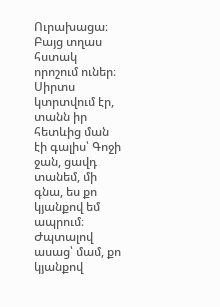Ուրախացա։ Բայց տղաս հստակ որոշում ուներ։ Սիրտս կտրտվում էր, տանն իր հետևից ման էի գալիս՝ Գոջի ջան, ցավդ տանեմ, մի գնա, ես քո կյանքով եմ ապրում։ Ժպտալով ասաց՝ մամ, քո կյանքով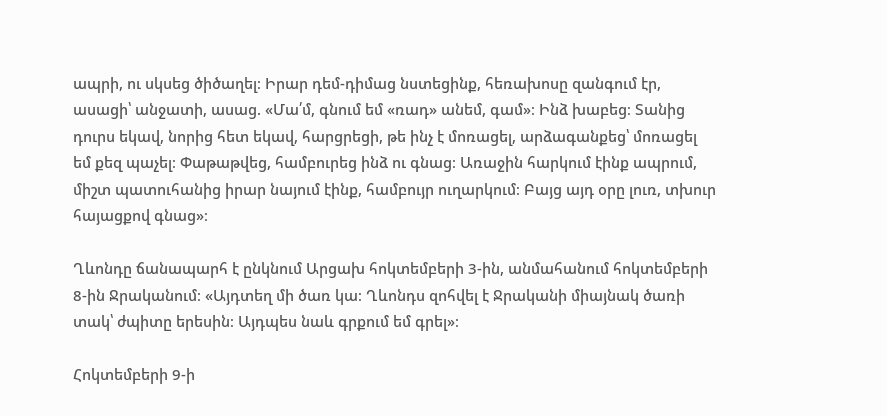ապրի, ու սկսեց ծիծաղել։ Իրար դեմ-դիմաց նստեցինք, հեռախոսը զանգում էր, ասացի՝ անջատի, ասաց. «Մա՛մ, գնում եմ «ռադ» անեմ, գամ»։ Ինձ խաբեց։ Տանից դուրս եկավ, նորից հետ եկավ, հարցրեցի, թե ինչ է մոռացել, արձագանքեց՝ մոռացել եմ քեզ պաչել։ Փաթաթվեց, համբուրեց ինձ ու գնաց։ Առաջին հարկում էինք ապրում, միշտ պատուհանից իրար նայում էինք, համբույր ուղարկում։ Բայց այդ օրը լուռ, տխուր հայացքով գնաց»։

Ղևոնդը ճանապարհ է ընկնում Արցախ հոկտեմբերի 3-ին, անմահանում հոկտեմբերի 8-ին Ջրականում։ «Այդտեղ մի ծառ կա։ Ղևոնդս զոհվել է Ջրականի միայնակ ծառի տակ՝ ժպիտը երեսին։ Այդպես նաև գրքում եմ գրել»։

Հոկտեմբերի 9-ի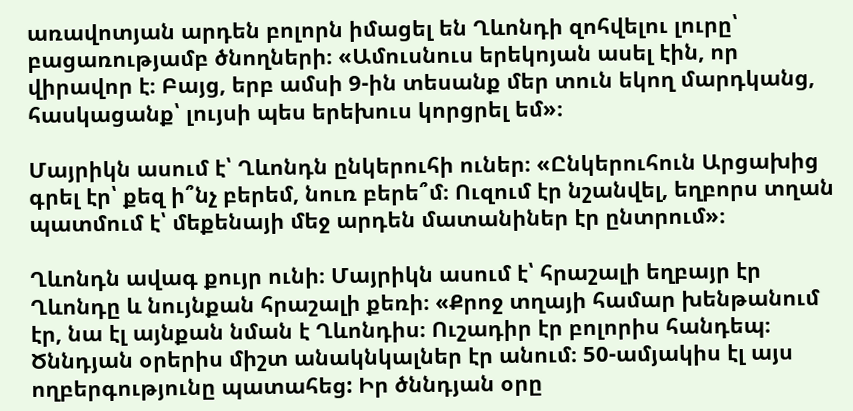առավոտյան արդեն բոլորն իմացել են Ղևոնդի զոհվելու լուրը՝ բացառությամբ ծնողների։ «Ամուսնուս երեկոյան ասել էին, որ վիրավոր է։ Բայց, երբ ամսի 9-ին տեսանք մեր տուն եկող մարդկանց, հասկացանք՝ լույսի պես երեխուս կորցրել եմ»։

Մայրիկն ասում է՝ Ղևոնդն ընկերուհի ուներ։ «Ընկերուհուն Արցախից գրել էր՝ քեզ ի՞նչ բերեմ, նուռ բերե՞մ։ Ուզում էր նշանվել, եղբորս տղան պատմում է՝ մեքենայի մեջ արդեն մատանիներ էր ընտրում»։

Ղևոնդն ավագ քույր ունի։ Մայրիկն ասում է՝ հրաշալի եղբայր էր Ղևոնդը և նույնքան հրաշալի քեռի։ «Քրոջ տղայի համար խենթանում էր, նա էլ այնքան նման է Ղևոնդիս։ Ուշադիր էր բոլորիս հանդեպ։ Ծննդյան օրերիս միշտ անակնկալներ էր անում։ 50-ամյակիս էլ այս ողբերգությունը պատահեց: Իր ծննդյան օրը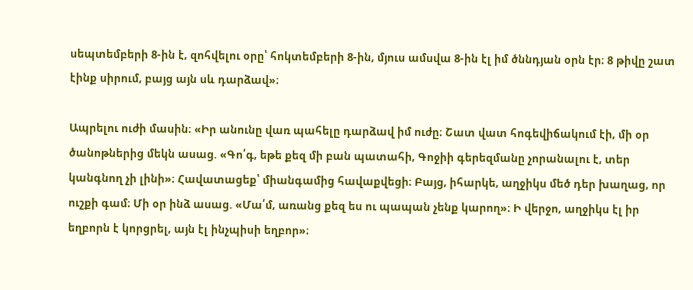սեպտեմբերի 8-ին է, զոհվելու օրը՝ հոկտեմբերի 8-ին, մյուս ամսվա 8-ին էլ իմ ծննդյան օրն էր։ 8 թիվը շատ էինք սիրում, բայց այն սև դարձավ»։

Ապրելու ուժի մասին։ «Իր անունը վառ պահելը դարձավ իմ ուժը։ Շատ վատ հոգեվիճակում էի, մի օր ծանոթներից մեկն ասաց. «Գո՛գ, եթե քեզ մի բան պատահի, Գոջիի գերեզմանը չորանալու է, տեր կանգնող չի լինի»։ Հավատացեք՝ միանգամից հավաքվեցի։ Բայց, իհարկե, աղջիկս մեծ դեր խաղաց, որ ուշքի գամ։ Մի օր ինձ ասաց. «Մա՛մ, առանց քեզ ես ու պապան չենք կարող»։ Ի վերջո, աղջիկս էլ իր եղբորն է կորցրել, այն էլ ինչպիսի եղբոր»։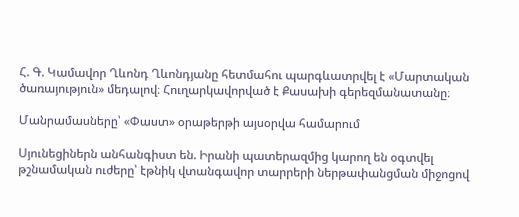Հ. Գ. Կամավոր Ղևոնդ Ղևոնդյանը հետմահու պարգևատրվել է «Մարտական ծառայություն» մեդալով։ Հուղարկավորված է Քասախի գերեզմանատանը։

Մանրամասները՝ «Փաստ» օրաթերթի այսօրվա համարում

Սյունեցիներն անհանգիստ են. Իրանի պատերազմից կարող են օգտվել թշնամական ուժերը՝ էթնիկ վտանգավոր տարրերի ներթափանցման միջոցով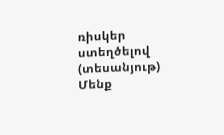ռիսկեր ստեղծելով (տեսանյութ) Մենք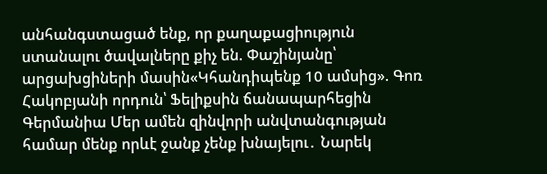անհանգստացած ենք, որ քաղաքացիություն ստանալու ծավալները քիչ են. Փաշինյանը՝ արցախցիների մասին«Կհանդիպենք 10 ամսից». Գոռ Հակոբյանի որդուն՝ Ֆելիքսին ճանապարհեցին Գերմանիա Մեր ամեն զինվորի անվտանգության համար մենք որևէ ջանք չենք խնայելու․ Նարեկ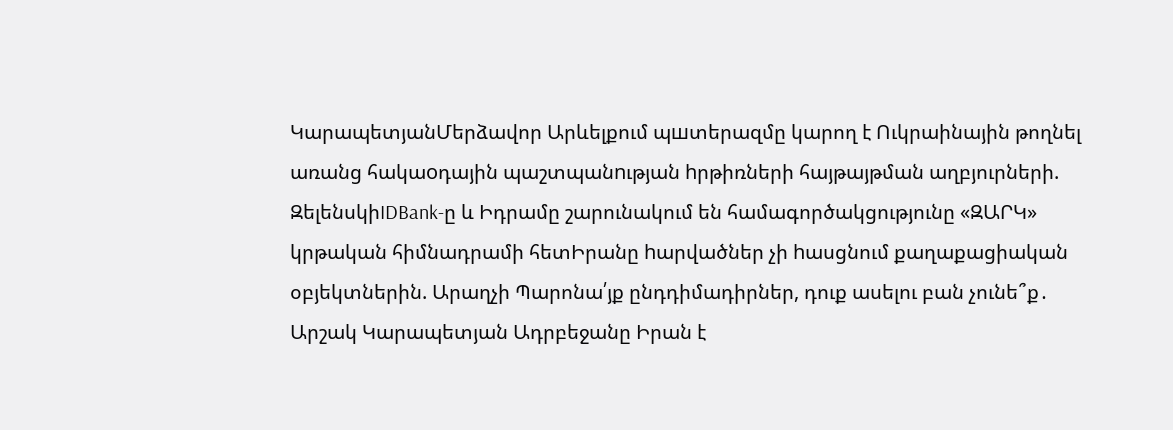ԿարապետյանՄերձավոր Արևելքում պшտերազմը կարող է Ուկրաինային թողնել առանց հակաoդային պաշտպանnւթյան hրթիռների հայթայթման աղբյուրների. ԶելենսկիIDBank-ը և Իդրամը շարունակում են համագործակցությունը «ԶԱՐԿ» կրթական հիմնադրամի հետԻրանը hարվածներ չի hասցնում քաղաքացիական օբյեկտներին. Արաղչի Պարոնա՛յք ընդդիմադիրներ, դուք ասելու բան չունե՞ք․ Արշակ Կարապետյան Ադրբեջանը Իրան է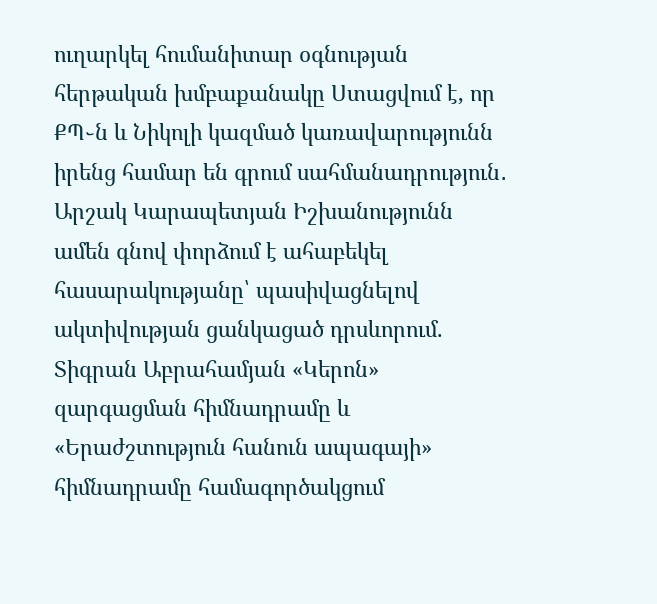ուղարկել հումանիտար օգնության հերթական խմբաքանակը Ստացվում է, որ ՔՊ֊ն և Նիկոլի կազմած կառավարությունն իրենց համար են գրում սահմանադրություն․ Արշակ Կարապետյան Իշխանությունն ամեն գնով փորձում է ահաբեկել հասարակությանը՝ պասիվացնելով ակտիվության ցանկացած դրսևորում. Տիգրան Աբրահամյան «Կերոն» զարգացման հիմնադրամը և «Երաժշտություն հանուն ապագայի» հիմնադրամը համագործակցում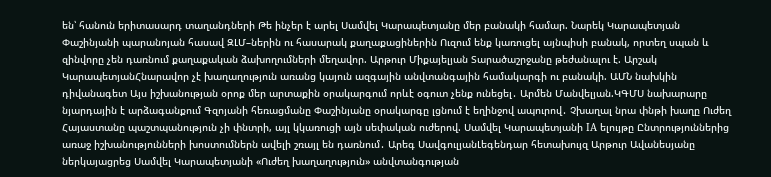են՝ հանուն երիտասարդ տաղանդների Թե ինչեր է արել Սամվել Կարապետյանը մեր բանակի համար. Նարեկ Կարապետյան Փաշինյանի պարանոյան հասավ ԶԼՄ–ներին ու հասարակ քաղաքացիներին Ուզում ենք կառուցել այնպիսի բանակ, որտեղ սպան և զինվորը չեն դառնում քաղաքական ձախողումների մեղավոր. Արթուր Միքայելյան Տարածաշրջանը թեժանալու է. Արշակ ԿարապետյանՀնարավոր չէ խաղաղություն առանց կայուն ազգային անվտանգային համակարգի ու բանակի. ԱՄՆ նախկին դիվանագետ Այս իշխանության օրոք մեր արտաքին օրակարգում որևէ օգուտ չենք ունեցել․ Արմեն Մանվելյան.ԿԳՄՍ նախարարը նյարդային է արձագանքում Գզոյանի հեռացմանը Փաշինյանը օրակարգը լցնում է եղինջով ապուրով․ Չխաղալ նրա փնթի խաղը Ուժեղ Հայաստանը պաշտպանություն չի փնտրի, այլ կկառուցի այն սեփական ուժերով. Սամվել Կարապետյանի IA ելույթը Ընտրություններից առաջ իշխանությունների խոստումներն ավելի շռայլ են դառնում․ Արեգ ՍավգուլյանԼեգենդար հետախույզ Արթուր Ավանեսյանը ներկայացրեց Սամվել Կարապետյանի «Ուժեղ խաղաղություն» անվտանգության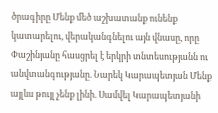ծրագիրը Մենք մեծ աշխատանք ունենք կատարելու, վերականգնելու այն վնասը, որը Փաշինյանը հասցրել է երկրի տնտեսությանն ու անվտանգությանը. Նարեկ Կարապետյան Մենք այլևս թույլ չենք լինի. Սամվել Կարապետյանի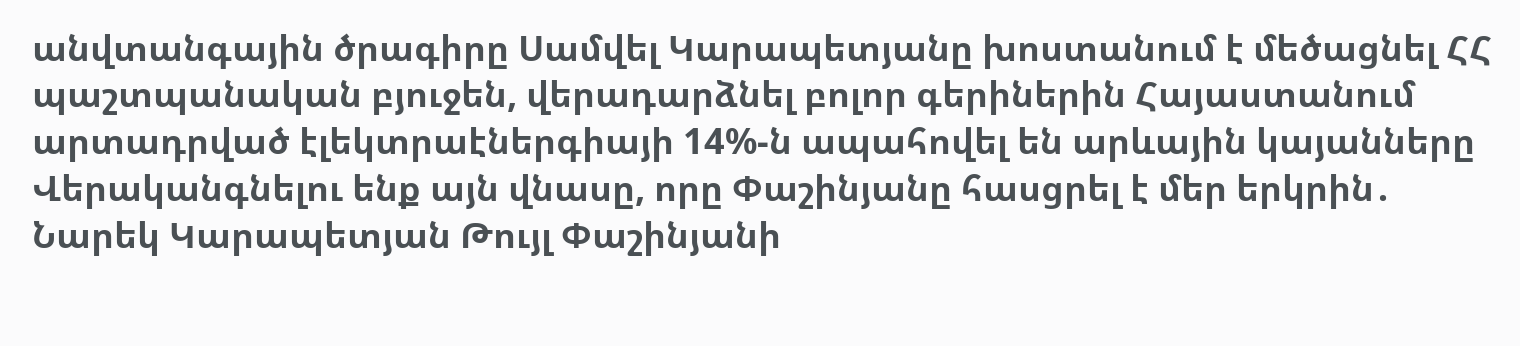անվտանգային ծրագիրը Սամվել Կարապետյանը խոստանում է մեծացնել ՀՀ պաշտպանական բյուջեն, վերադարձնել բոլոր գերիներին Հայաստանում արտադրված էլեկտրաէներգիայի 14%-ն ապահովել են արևային կայանները Վերականգնելու ենք այն վնասը, որը Փաշինյանը հասցրել է մեր երկրին․ Նարեկ Կարապետյան Թույլ Փաշինյանի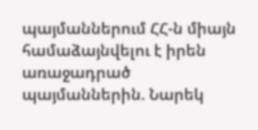պայմաններում ՀՀ-ն միայն համաձայնվելու է իրեն առաջադրած պայմաններին. Նարեկ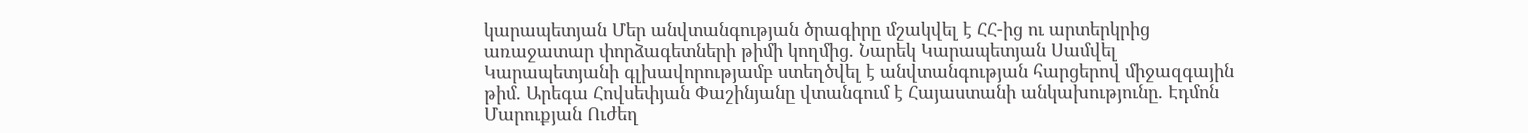կարապետյան Մեր անվտանգության ծրագիրը մշակվել է ՀՀ-ից ու արտերկրից առաջատար փորձագետների թիմի կողմից. Նարեկ Կարապետյան Սամվել Կարապետյանի գլխավորությամբ ստեղծվել է անվտանգության հարցերով միջազգային թիմ. Արեգա Հովսեփյան Փաշինյանը վտանգում է Հայաստանի անկախությունը. Էդմոն Մարուքյան Ուժեղ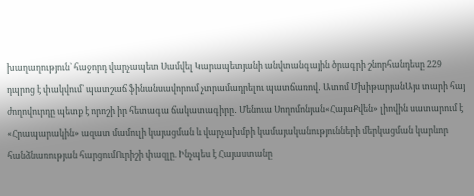խաղաղություն` հաջորդ վարչապետ Սամվել Կարապետյանի անվտանգային ծրագրի շնորհանդեսը 229 դպրոց է փակվում՝ պատշաճ ֆինանսավորում չտրամադրելու պատճառով․ Ատոմ ՄխիթարյանԱյս տարի հայ ժողովուրդը պետք է որոշի իր հետագա ճակատագիրը․ Մենուա Սողոմոնյան«ՀայաՔվեն» լիովին սատարում է «Հրապարակին» ազատ մամուլի կայացման և վարչախմբի կամայականությունների մերկացման կարևոր հանձնառության հարցումՈւրիշի փազլը. Ինչպես է Հայաստանը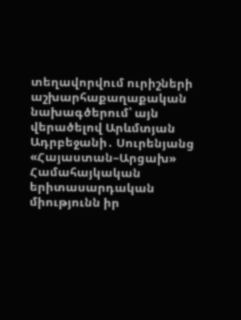տեղավորվում ուրիշների աշխարհաքաղաքական նախագծերում՝ այն վերածելով Արևմտյան Ադրբեջանի․ Սուրենյանց «Հայաստան–Արցախ» Համահայկական երիտասարդական միությունն իր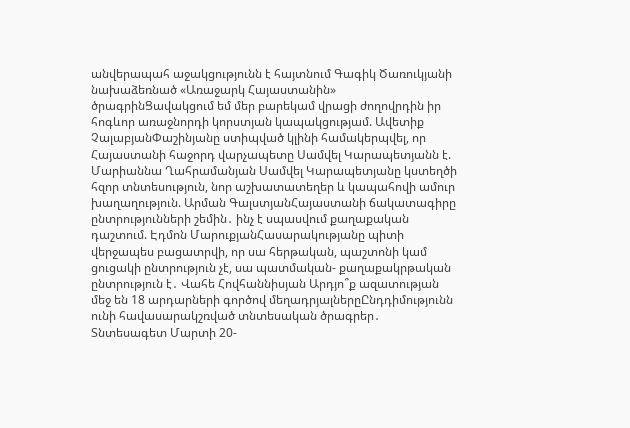անվերապահ աջակցությունն է հայտնում Գագիկ Ծառուկյանի նախաձեռնած «Առաջարկ Հայաստանին» ծրագրինՑավակցում եմ մեր բարեկամ վրացի ժողովրդին իր հոգևոր առաջնորդի կորստյան կապակցությամ. Ավետիք ՉալաբյանՓաշինյանը ստիպված կլինի համակերպվել, որ Հայաստանի հաջորդ վարչապետը Սամվել Կարապետյանն է. Մարիաննա Ղահրամանյան Սամվել Կարապետյանը կստեղծի հզոր տնտեսություն, նոր աշխատատեղեր և կապահովի ամուր խաղաղություն. Արման ԳալստյանՀայաստանի ճակատագիրը ընտրությունների շեմին․ ինչ է սպասվում քաղաքական դաշտում. Էդմոն ՄարուքյանՀասարակությանը պիտի վերջապես բացատրվի, որ սա հերթական, պաշտոնի կամ ցուցակի ընտրություն չէ, սա պատմական- քաղաքակրթական ընտրություն է․ Վահե Հովհաննիսյան Արդյո՞ք ազատության մեջ են 18 արդարների գործով մեղադրյալներըԸնդդիմությունն ունի հավասարակշռված տնտեսական ծրագրեր․ Տնտեսագետ Մարտի 20-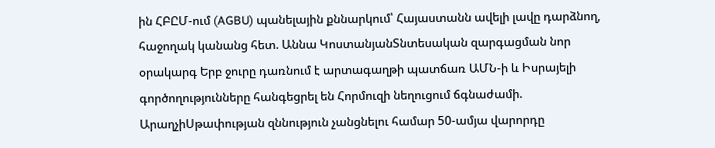ին ՀԲԸՄ-ում (AGBU) պանելային քննարկում՝ Հայաստանն ավելի լավը դարձնող, հաջողակ կանանց հետ. Աննա ԿոստանյանՏնտեսական զարգացման նոր օրակարգ Երբ ջուրը դառնում է արտագաղթի պատճառ ԱՄՆ-ի և Իսրայելի գործողությունները հանգեցրել են Հորմուզի նեղուցում ճգնաժամի. ԱրաղչիՍթափության զննություն չանցնելու համար 50-ամյա վարորդը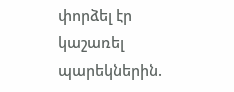փորձել էր կաշառել պարեկներին.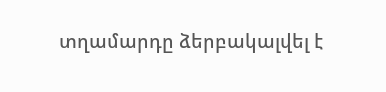տղամարդը ձերբակալվել է